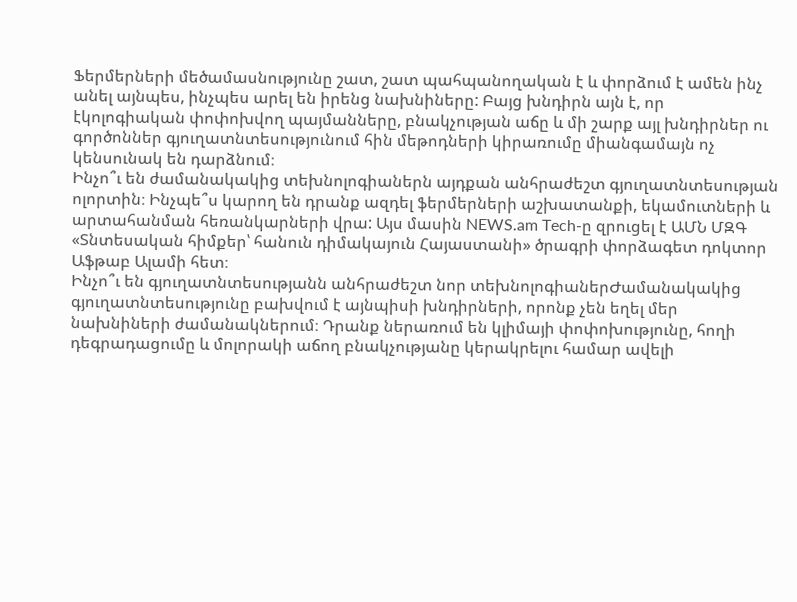Ֆերմերների մեծամասնությունը շատ, շատ պահպանողական է և փորձում է ամեն ինչ անել այնպես, ինչպես արել են իրենց նախնիները: Բայց խնդիրն այն է, որ էկոլոգիական փոփոխվող պայմանները, բնակչության աճը և մի շարք այլ խնդիրներ ու գործոններ գյուղատնտեսությունում հին մեթոդների կիրառումը միանգամայն ոչ կենսունակ են դարձնում։
Ինչո՞ւ են ժամանակակից տեխնոլոգիաներն այդքան անհրաժեշտ գյուղատնտեսության ոլորտին։ Ինչպե՞ս կարող են դրանք ազդել ֆերմերների աշխատանքի, եկամուտների և արտահանման հեռանկարների վրա: Այս մասին NEWS.am Tech-ը զրուցել է ԱՄՆ ՄԶԳ «Տնտեսական հիմքեր՝ հանուն դիմակայուն Հայաստանի» ծրագրի փորձագետ դոկտոր Աֆթաբ Ալամի հետ։
Ինչո՞ւ են գյուղատնտեսությանն անհրաժեշտ նոր տեխնոլոգիաներԺամանակակից գյուղատնտեսությունը բախվում է այնպիսի խնդիրների, որոնք չեն եղել մեր նախնիների ժամանակներում։ Դրանք ներառում են կլիմայի փոփոխությունը, հողի դեգրադացումը և մոլորակի աճող բնակչությանը կերակրելու համար ավելի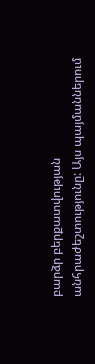բարձր բերքատվության անհրաժեշտությունը: Այս պայմաններում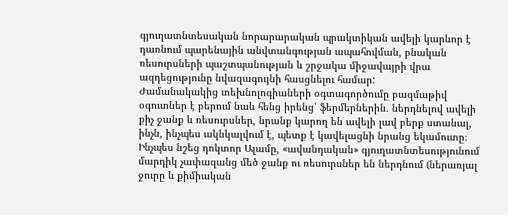գյուղատնտեսական նորարարական պրակտիկան ավելի կարևոր է դառնում պարենային անվտանգության ապահովման, բնական ռեսուրսների պաշտպանության և շրջակա միջավայրի վրա ազդեցությունը նվազագույնի հասցնելու համար:
Ժամանակակից տեխնոլոգիաների օգտագործումը բազմաթիվ օգուտներ է բերում նաև հենց իրենց՝ ֆերմերներին․ ներդնելով ավելի քիչ ջանք և ռեսուրսներ, նրանք կարող են ավելի լավ բերք ստանալ, ինչն, ինչպես ակնկալվում է, պետք է կավելացնի նրանց եկամուտը։
Ինչպես նշեց դոկտոր Ալամը, «ավանդական» գյուղատնտեսությունում մարդիկ չափազանց մեծ ջանք ու ռեսուրսներ են ներդնում (ներառյալ ջուրը և քիմիական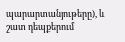պարարտանյութերը), և շատ դեպքերում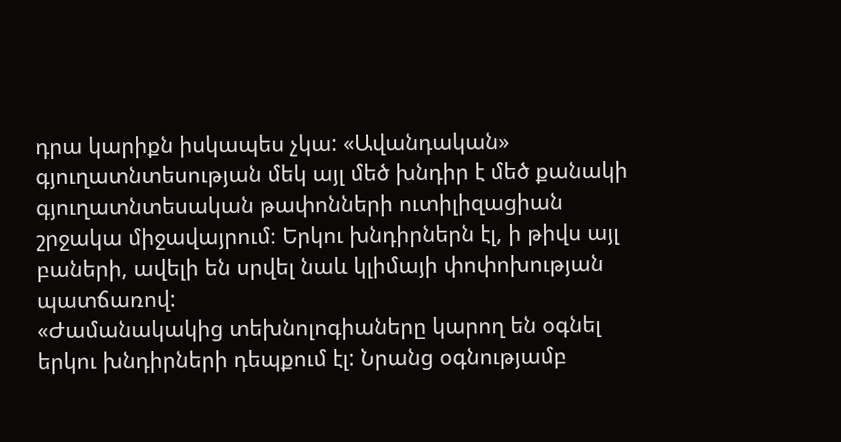դրա կարիքն իսկապես չկա: «Ավանդական» գյուղատնտեսության մեկ այլ մեծ խնդիր է մեծ քանակի գյուղատնտեսական թափոնների ուտիլիզացիան շրջակա միջավայրում։ Երկու խնդիրներն էլ, ի թիվս այլ բաների, ավելի են սրվել նաև կլիմայի փոփոխության պատճառով:
«Ժամանակակից տեխնոլոգիաները կարող են օգնել երկու խնդիրների դեպքում էլ: Նրանց օգնությամբ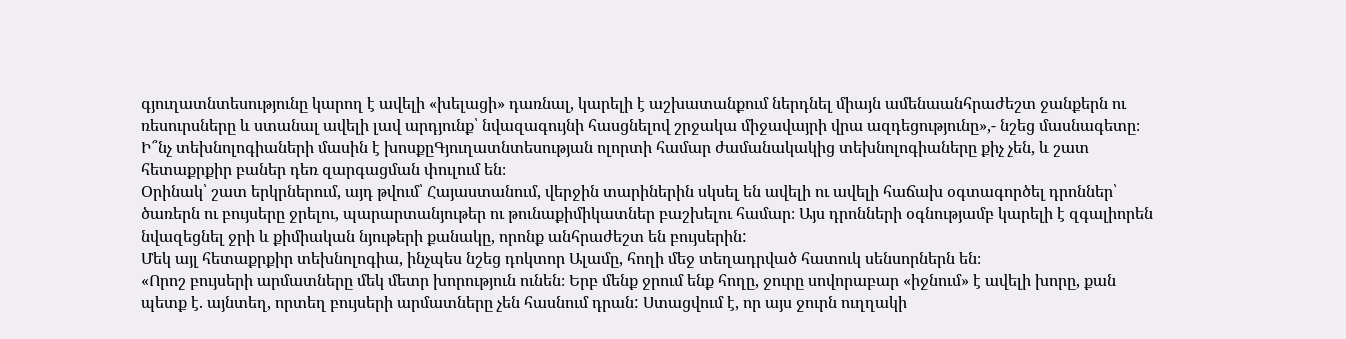գյուղատնտեսությունը կարող է ավելի «խելացի» դառնալ, կարելի է աշխատանքում ներդնել միայն ամենաանհրաժեշտ ջանքերն ու ռեսուրսները և ստանալ ավելի լավ արդյունք՝ նվազագույնի հասցնելով շրջակա միջավայրի վրա ազդեցությունը»,- նշեց մասնագետը։
Ի՞նչ տեխնոլոգիաների մասին է խոսքըԳյուղատնտեսության ոլորտի համար ժամանակակից տեխնոլոգիաները քիչ չեն, և շատ հետաքրքիր բաներ դեռ զարգացման փուլում են։
Օրինակ՝ շատ երկրներում, այդ թվում՝ Հայաստանում, վերջին տարիներին սկսել են ավելի ու ավելի հաճախ օգտագործել դրոններ՝ ծառերն ու բույսերը ջրելու, պարարտանյութեր ու թունաքիմիկատներ բաշխելու համար։ Այս դրոնների օգնությամբ կարելի է զգալիորեն նվազեցնել ջրի և քիմիական նյութերի քանակը, որոնք անհրաժեշտ են բույսերին:
Մեկ այլ հետաքրքիր տեխնոլոգիա, ինչպես նշեց դոկտոր Ալամը, հողի մեջ տեղադրված հատուկ սենսորներն են։
«Որոշ բույսերի արմատները մեկ մետր խորություն ունեն։ Երբ մենք ջրում ենք հողը, ջուրը սովորաբար «իջնում» է ավելի խորը, քան պետք է. այնտեղ, որտեղ բույսերի արմատները չեն հասնում դրան: Ստացվում է, որ այս ջուրն ուղղակի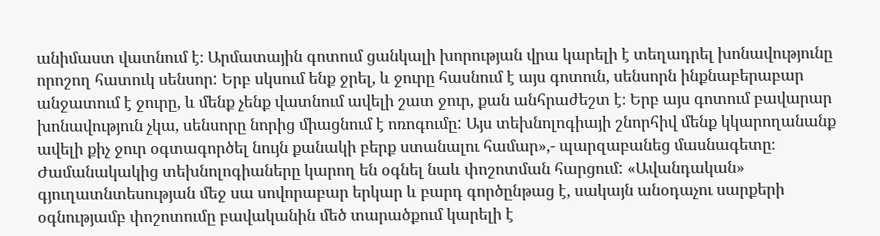անիմաստ վատնում է։ Արմատային գոտում ցանկալի խորության վրա կարելի է տեղադրել խոնավությունը որոշող հատուկ սենսոր: Երբ սկսում ենք ջրել, և ջուրը հասնում է այս գոտուն, սենսորն ինքնաբերաբար անջատում է ջուրը, և մենք չենք վատնում ավելի շատ ջուր, քան անհրաժեշտ է։ Երբ այս գոտում բավարար խոնավություն չկա, սենսորը նորից միացնում է ոռոգումը: Այս տեխնոլոգիայի շնորհիվ մենք կկարողանանք ավելի քիչ ջուր օգտագործել նույն քանակի բերք ստանալու համար»,- պարզաբանեց մասնագետը։
Ժամանակակից տեխնոլոգիաները կարող են օգնել նաև փոշոտման հարցում: «Ավանդական» գյուղատնտեսության մեջ սա սովորաբար երկար և բարդ գործընթաց է, սակայն անօդաչու սարքերի օգնությամբ փոշոտումը բավականին մեծ տարածքում կարելի է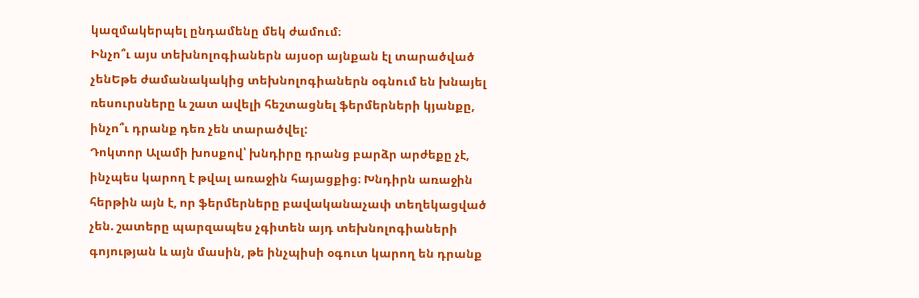կազմակերպել ընդամենը մեկ ժամում։
Ինչո՞ւ այս տեխնոլոգիաներն այսօր այնքան էլ տարածված չենԵթե ժամանակակից տեխնոլոգիաներն օգնում են խնայել ռեսուրսները և շատ ավելի հեշտացնել ֆերմերների կյանքը, ինչո՞ւ դրանք դեռ չեն տարածվել:
Դոկտոր Ալամի խոսքով՝ խնդիրը դրանց բարձր արժեքը չէ, ինչպես կարող է թվալ առաջին հայացքից։ Խնդիրն առաջին հերթին այն է, որ ֆերմերները բավականաչափ տեղեկացված չեն. շատերը պարզապես չգիտեն այդ տեխնոլոգիաների գոյության և այն մասին, թե ինչպիսի օգուտ կարող են դրանք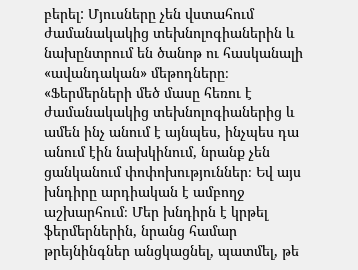բերել: Մյուսները չեն վստահում ժամանակակից տեխնոլոգիաներին և նախընտրում են ծանոթ ու հասկանալի «ավանդական» մեթոդները։
«Ֆերմերների մեծ մասը հեռու է ժամանակակից տեխնոլոգիաներից և ամեն ինչ անում է այնպես, ինչպես դա անում էին նախկինում, նրանք չեն ցանկանում փոփոխություններ։ Եվ այս խնդիրը արդիական է ամբողջ աշխարհում։ Մեր խնդիրն է կրթել ֆերմերներին, նրանց համար թրեյնինգներ անցկացնել, պատմել, թե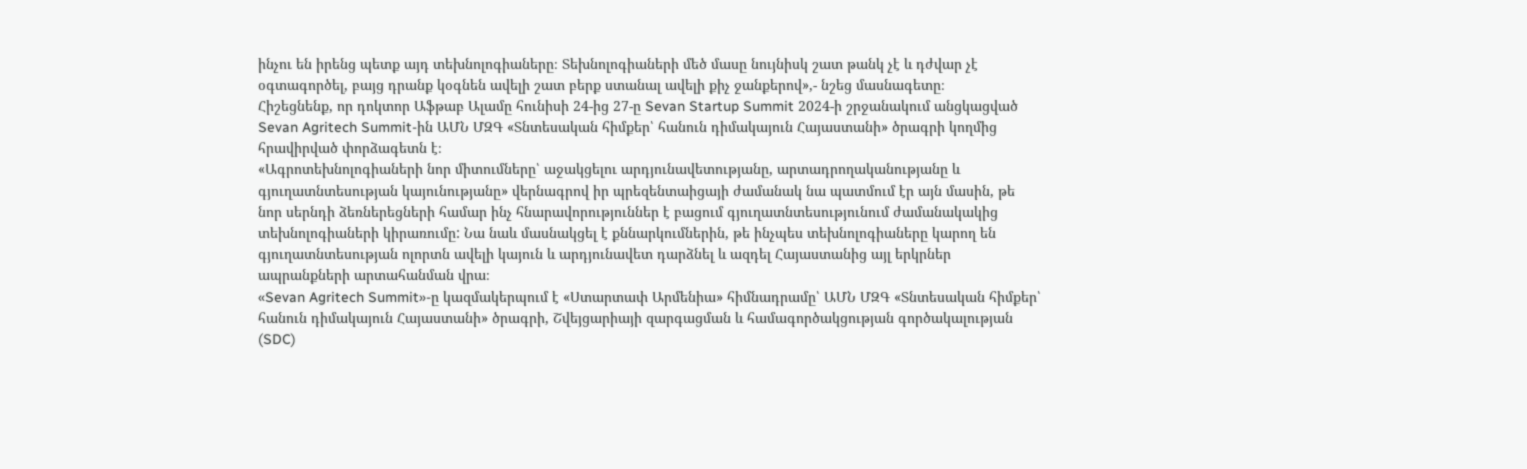ինչու են իրենց պետք այդ տեխնոլոգիաները։ Տեխնոլոգիաների մեծ մասը նույնիսկ շատ թանկ չէ և դժվար չէ օգտագործել, բայց դրանք կօգնեն ավելի շատ բերք ստանալ ավելի քիչ ջանքերով»,- նշեց մասնագետը։
Հիշեցնենք, որ դոկտոր Աֆթաբ Ալամը հունիսի 24-ից 27-ը Sevan Startup Summit 2024-ի շրջանակում անցկացված Sevan Agritech Summit-ին ԱՄՆ ՄԶԳ «Տնտեսական հիմքեր՝ հանուն դիմակայուն Հայաստանի» ծրագրի կողմից հրավիրված փորձագետն է։
«Ագրոտեխնոլոգիաների նոր միտումները՝ աջակցելու արդյունավետությանը, արտադրողականությանը և գյուղատնտեսության կայունությանը» վերնագրով իր պրեզենտաիցայի ժամանակ նա պատմում էր այն մասին, թե նոր սերնդի ձեռներեցների համար ինչ հնարավորություններ է բացում գյուղատնտեսությունում ժամանակակից տեխնոլոգիաների կիրառումը: Նա նաև մասնակցել է քննարկումներին, թե ինչպես տեխնոլոգիաները կարող են գյուղատնտեսության ոլորտն ավելի կայուն և արդյունավետ դարձնել և ազդել Հայաստանից այլ երկրներ ապրանքների արտահանման վրա։
«Sevan Agritech Summit»-ը կազմակերպում է «Ստարտափ Արմենիա» հիմնադրամը՝ ԱՄՆ ՄԶԳ «Տնտեսական հիմքեր՝ հանուն դիմակայուն Հայաստանի» ծրագրի, Շվեյցարիայի զարգացման և համագործակցության գործակալության (SDC)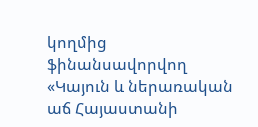կողմից ֆինանսավորվող «Կայուն և ներառական աճ Հայաստանի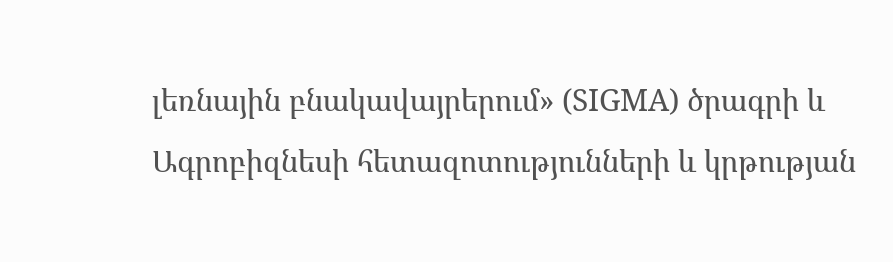լեռնային բնակավայրերում» (SIGMA) ծրագրի և Ագրոբիզնեսի հետազոտությունների և կրթության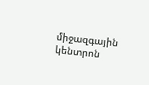միջազգային կենտրոն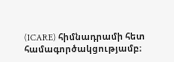(ICARE) հիմնադրամի հետ համագործակցությամբ։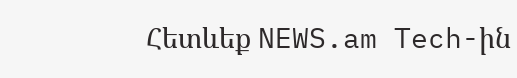Հետևեք NEWS.am Tech-ին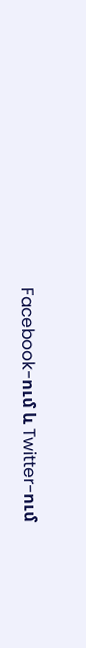Facebook-ում և Twitter-ում